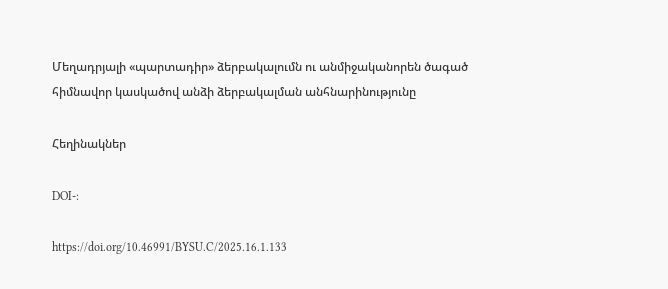Մեղադրյալի «պարտադիր» ձերբակալումն ու անմիջականորեն ծագած հիմնավոր կասկածով անձի ձերբակալման անհնարինությունը

Հեղինակներ

DOI-:

https://doi.org/10.46991/BYSU.C/2025.16.1.133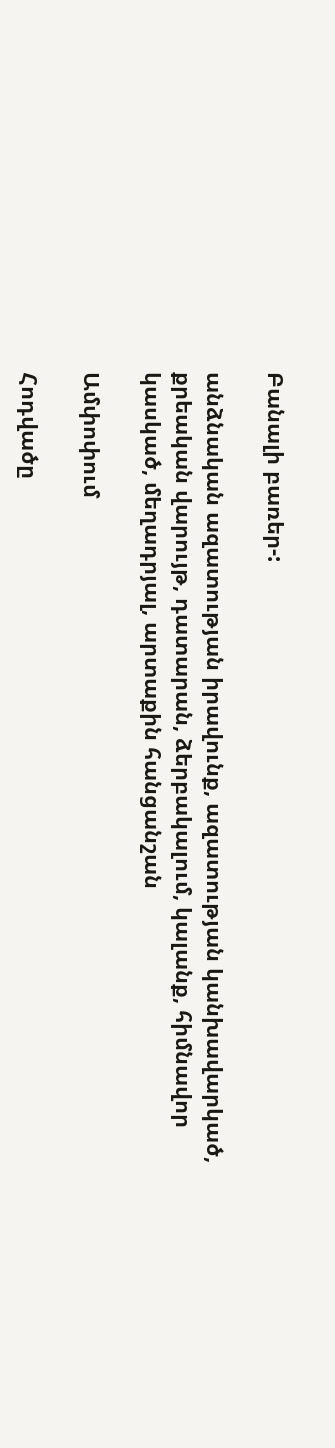Բանալի բառեր-:

անձնական ազատության իրավունք, ազատության կանխավարկած, քրեական վարույթ, դատարան, ձերբակալում, կալանք, հիմնավոր կասկած, մեղադրյալ, արտաքին հանցանշան

Ամփոփում

Հոդվածը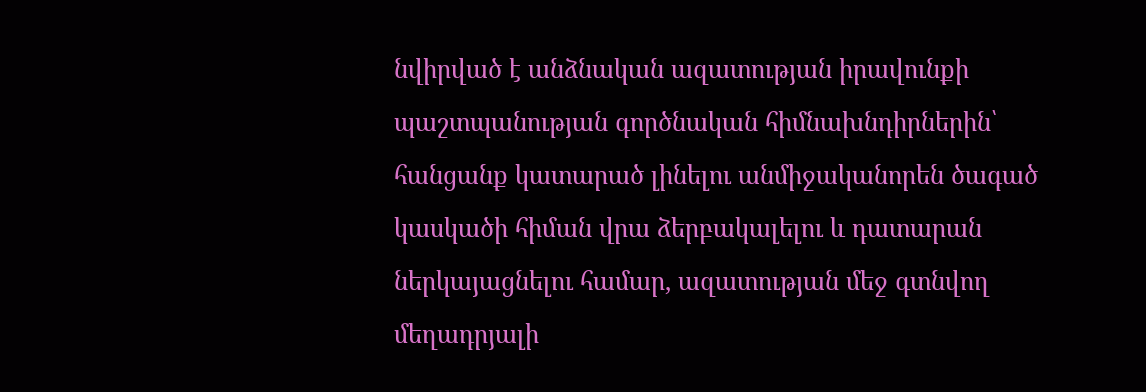նվիրված է անձնական ազատության իրավունքի պաշտպանության գործնական հիմնախնդիրներին՝ հանցանք կատարած լինելու անմիջականորեն ծագած կասկածի հիման վրա ձերբակալելու և դատարան ներկայացնելու համար, ազատության մեջ գտնվող մեղադրյալի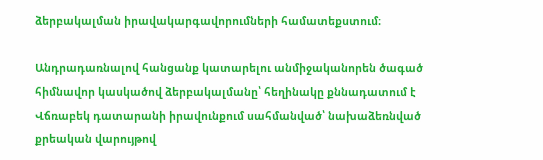ձերբակալման իրավակարգավորումների համատեքստում։

Անդրադառնալով հանցանք կատարելու անմիջականորեն ծագած հիմնավոր կասկածով ձերբակալմանը՝ հեղինակը քննադատում է Վճռաբեկ դատարանի իրավունքում սահմանված՝ նախաձեռնված քրեական վարույթով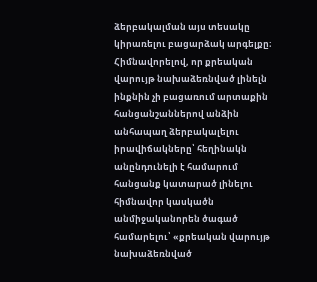ձերբակալման այս տեսակը կիրառելու բացարձակ արգելքը։ Հիմնավորելով, որ քրեական վարույթ նախաձեռնված լինելն ինքնին չի բացառում արտաքին հանցանշաններով անձին անհապաղ ձերբակալելու իրավիճակները՝ հեղինակն անընդունելի է համարում հանցանք կատարած լինելու հիմնավոր կասկածն անմիջականորեն ծագած համարելու՝ «քրեական վարույթ նախաձեռնված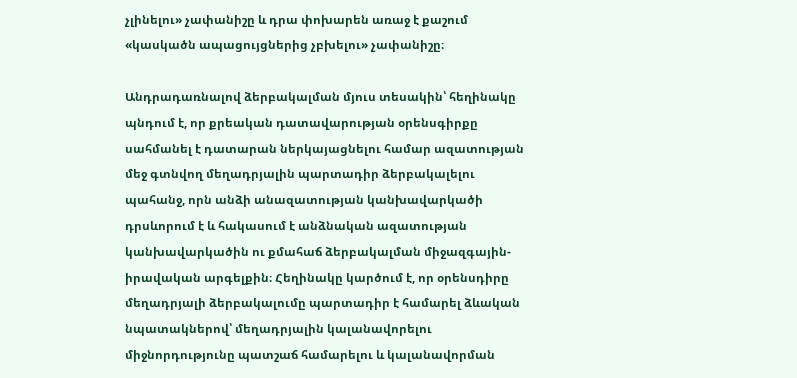չլինելու» չափանիշը և դրա փոխարեն առաջ է քաշում «կասկածն ապացույցներից չբխելու» չափանիշը։

Անդրադառնալով ձերբակալման մյուս տեսակին՝ հեղինակը պնդում է, որ քրեական դատավարության օրենսգիրքը սահմանել է դատարան ներկայացնելու համար ազատության մեջ գտնվող մեղադրյալին պարտադիր ձերբակալելու պահանջ, որն անձի անազատության կանխավարկածի դրսևորում է և հակասում է անձնական ազատության կանխավարկածին ու քմահաճ ձերբակալման միջազգային-իրավական արգելքին։ Հեղինակը կարծում է, որ օրենսդիրը մեղադրյալի ձերբակալումը պարտադիր է համարել ձևական նպատակներով՝ մեղադրյալին կալանավորելու միջնորդությունը պատշաճ համարելու և կալանավորման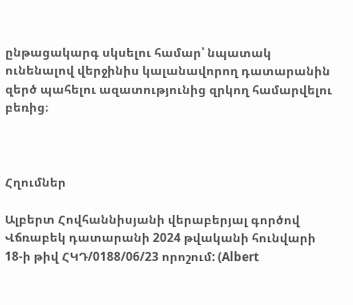ընթացակարգ սկսելու համար՝ նպատակ ունենալով վերջինիս կալանավորող դատարանին զերծ պահելու ազատությունից զրկող համարվելու բեռից։



Հղումներ

Ալբերտ Հովհաննիսյանի վերաբերյալ գործով Վճռաբեկ դատարանի 2024 թվականի հունվարի 18-ի թիվ ՀԿԴ/0188/06/23 որոշում: (Albert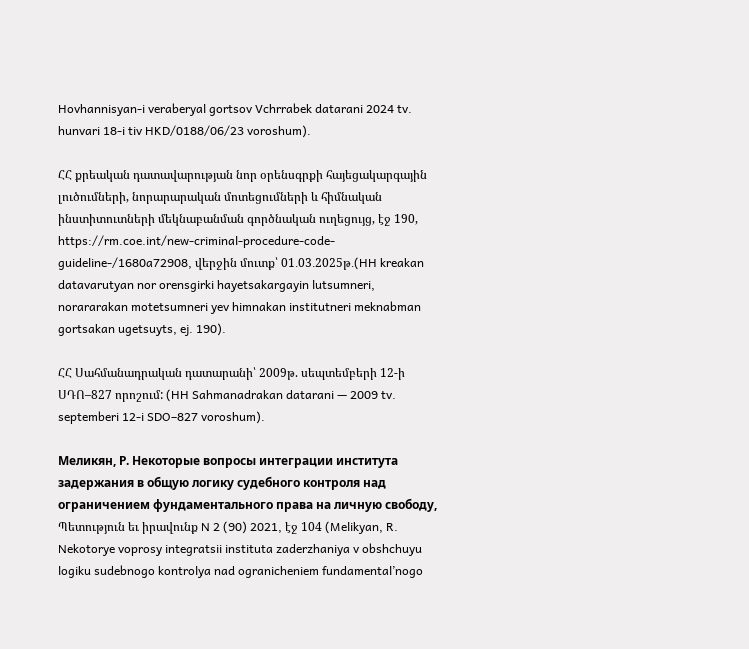Hovhannisyan-i veraberyal gortsov Vchrrabek datarani 2024 tv. hunvari 18-i tiv HKD/0188/06/23 voroshum).

ՀՀ քրեական դատավարության նոր օրենսգրքի հայեցակարգային լուծումների, նորարարական մոտեցումների և հիմնական ինստիտուտների մեկնաբանման գործնական ուղեցույց, էջ 190, https://rm.coe.int/new-criminal-procedure-code-guideline-/1680a72908, վերջին մուտք՝ 01․03․2025թ․(HH kreakan datavarutyan nor orensgirki hayetsakargayin lutsumneri, norararakan motetsumneri yev himnakan institutneri meknabman gortsakan ugetsuyts, ej. 190).

ՀՀ Սահմանադրական դատարանի՝ 2009թ. սեպտեմբերի 12-ի ՍԴՈ–827 որոշում: (HH Sahmanadrakan datarani — 2009 tv. septemberi 12-i SDO–827 voroshum).

Меликян, Р. Некоторые вопросы интеграции института задержания в общую логику судебного контроля над ограничением фундаментального права на личную свободу, Պետություն եւ իրավունք N 2 (90) 2021, էջ 104 (Melikyan, R. Nekotorye voprosy integratsii instituta zaderzhaniya v obshchuyu logiku sudebnogo kontrolya nad ogranicheniem fundamental’nogo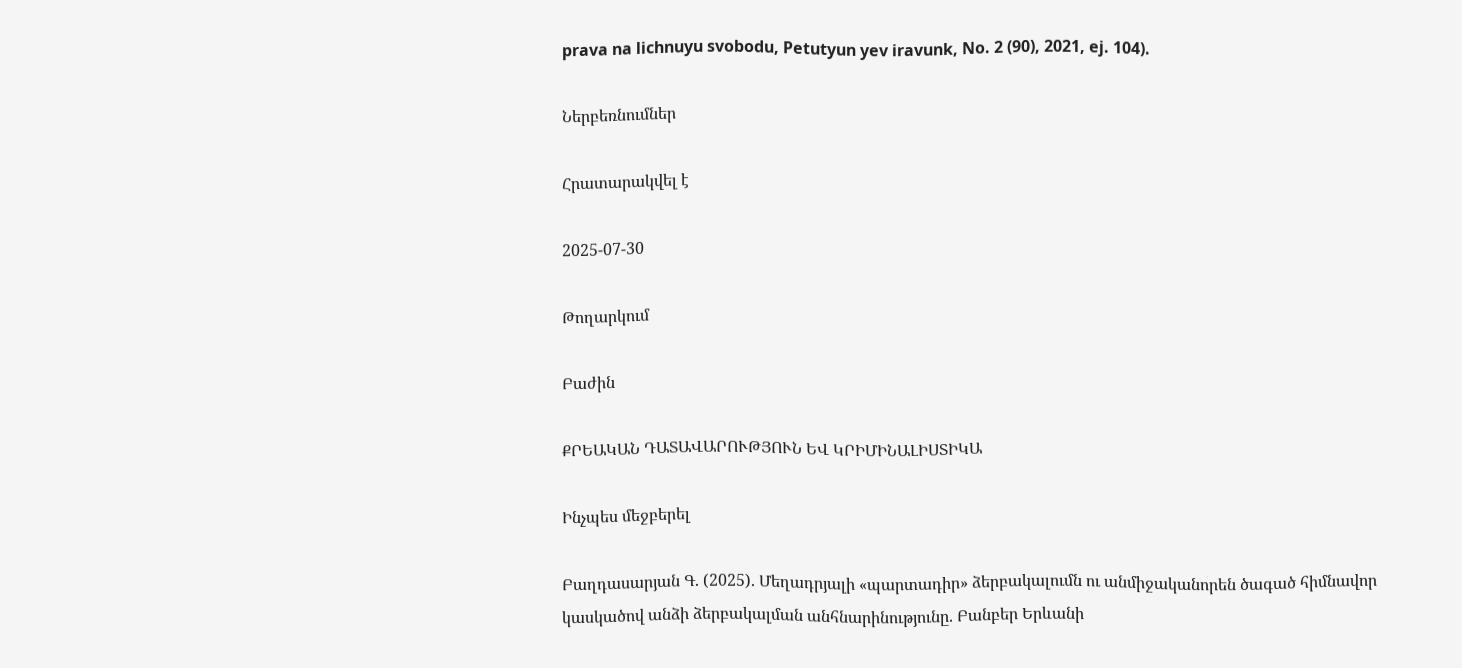prava na lichnuyu svobodu, Petutyun yev iravunk, No. 2 (90), 2021, ej. 104).

Ներբեռնումներ

Հրատարակվել է

2025-07-30

Թողարկում

Բաժին

ՔՐԵԱԿԱՆ ԴԱՏԱՎԱՐՈՒԹՅՈՒՆ ԵՎ ԿՐԻՄԻՆԱԼԻՍՏԻԿԱ

Ինչպես մեջբերել

Բաղդասարյան Գ. (2025). Մեղադրյալի «պարտադիր» ձերբակալումն ու անմիջականորեն ծագած հիմնավոր կասկածով անձի ձերբակալման անհնարինությունը. Բանբեր Երևանի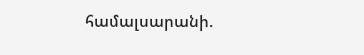համալսարանի.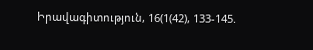Իրավագիտություն, 16(1(42), 133-145.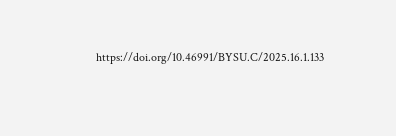https://doi.org/10.46991/BYSU.C/2025.16.1.133